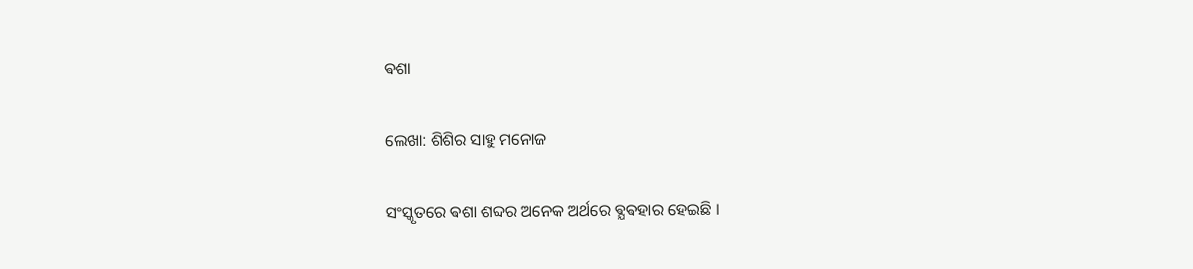ଵଶା

ଲେଖା: ଶିଶିର ସାହୁ ମନୋଜ

ସଂସ୍କୃତରେ ଵଶା ଶବ୍ଦର ଅନେକ ଅର୍ଥରେ ଵ୍ଯଵହାର ହେଇଛି ।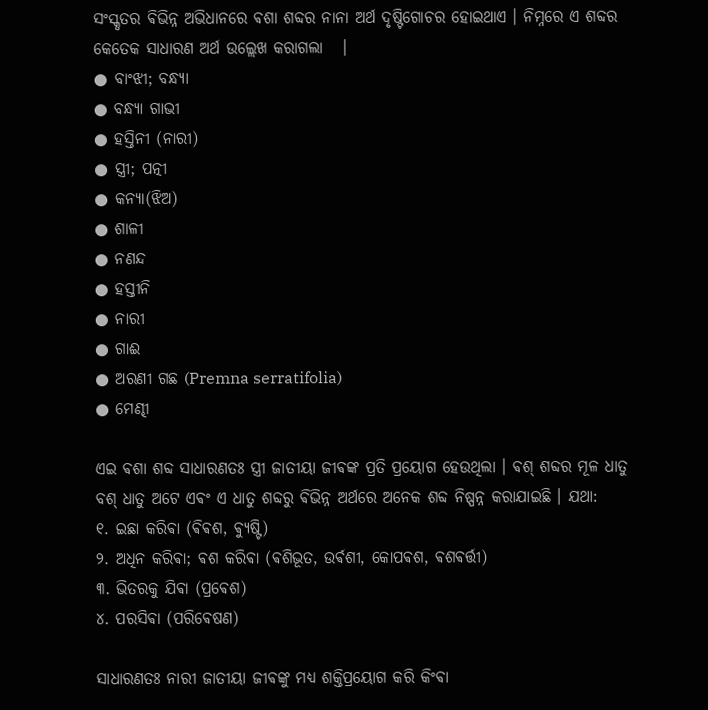ସଂସ୍କୃତର ଵିଭିନ୍ନ ଅଭିଧାନରେ ଵଶା ଶବ୍ଦର ନାନା ଅର୍ଥ ଦୃଷ୍ଟିଗୋଚର ହୋଇଥାଏ । ନିମ୍ନରେ ଏ ଶବ୍ଦର କେତେକ ସାଧାରଣ ଅର୍ଥ ଉଲ୍ଲେଖ କରାଗଲା   ।
● ବାଂଝୀ; ବନ୍ଧ୍ଯା
● ବନ୍ଧ୍ଯା ଗାଭୀ
● ହସ୍ତିନୀ (ନାରୀ)
● ସ୍ତ୍ରୀ; ପତ୍ନୀ
● କନ୍ଯା(ଝିଅ)
● ଶାଳୀ
● ନଣନ୍ଦ
● ହସ୍ତୀନି
● ନାରୀ
● ଗାଈ
● ଅରଣୀ ଗଛ (Premna serratifolia)
● ମେଣ୍ଢୀ

ଏଇ ଵଶା ଶବ୍ଦ ସାଧାରଣତଃ ସ୍ତ୍ରୀ ଜାତୀୟା ଜୀଵଙ୍କ ପ୍ରତି ପ୍ରୟୋଗ ହେଉଥିଲା । ଵଶ୍ ଶବ୍ଦର ମୂଳ ଧାତୁ ବଶ୍ ଧାତୁ ଅଟେ ଏଵଂ ଏ ଧାତୁ ଶବ୍ଦରୁ ଵିଭିନ୍ନ ଅର୍ଥରେ ଅନେକ ଶବ୍ଦ ନିଷ୍ପନ୍ନ କରାଯାଇଛି । ଯଥା:
୧. ଇଛା କରିଵା (ଵିଵଶ, ଵ୍ଯୁଷ୍ଟି)
୨. ଅଧିନ କରିଵା; ଵଶ କରିଵା (ଵଶିଭୂତ, ଉର୍ଵଶୀ, କୋପଵଶ, ଵଶଵର୍ତ୍ତୀ)
୩. ଭିତରକୁ ଯିଵା (ପ୍ରଵେଶ)
୪. ପରସିଵା (ପରିଵେଷଣ)

ସାଧାରଣତଃ ନାରୀ ଜାତୀୟା ଜୀଵଙ୍କୁ ମଧ୍ୟ ଶକ୍ତିପ୍ରୟୋଗ କରି କିଂଵା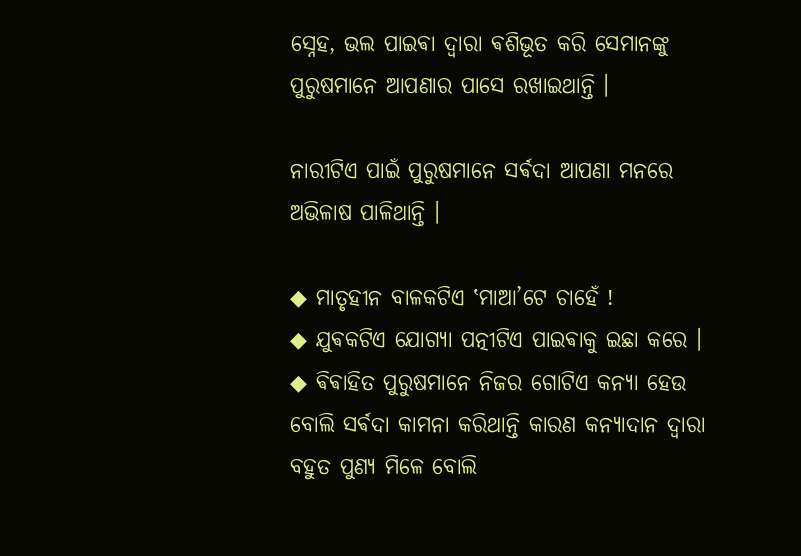ସ୍ନେହ, ଭଲ ପାଇଵା ଦ୍ଵାରା ଵଶିଭୂତ କରି ସେମାନଙ୍କୁ ପୁରୁଷମାନେ ଆପଣାର ପାସେ ରଖାଇଥାନ୍ତି ।

ନାରୀଟିଏ ପାଇଁ ପୁରୁଷମାନେ ସର୍ଵଦା ଆପଣା ମନରେ ଅଭିଳାଷ ପାଳିଥାନ୍ତି ।

◆ ମାତୃହୀନ ବାଳକଟିଏ ‛ମାଆ’ଟେ ଚାହେଁ !
◆ ଯୁଵକଟିଏ ଯୋଗ୍ଯା ପତ୍ନୀଟିଏ ପାଇଵାକୁ ଇଛା କରେ ।
◆ ଵିଵାହିତ ପୁରୁଷମାନେ ନିଜର ଗୋଟିଏ କନ୍ୟା ହେଉ ବୋଲି ସର୍ଵଦା କାମନା କରିଥାନ୍ତି କାରଣ କନ୍ୟାଦାନ ଦ୍ଵାରା ବହୁତ ପୁଣ୍ୟ ମିଳେ ବୋଲି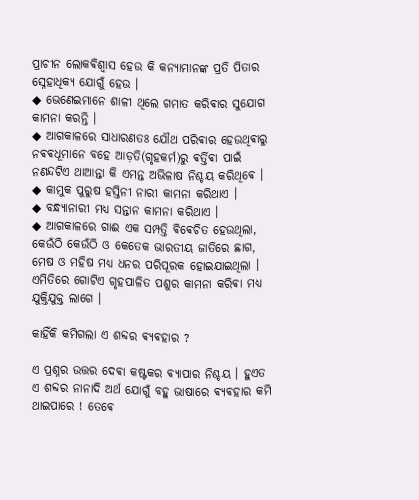ପ୍ରାଚୀନ ଲୋକଵିଶ୍ଵାସ ହେଉ କି କନ୍ୟାମାନଙ୍କ ପ୍ରତି ପିତାର ସ୍ନେହାଧିକ୍ଯ ଯୋଗୁଁ ହେଉ ।
◆ ଭେଣେଇମାନେ ଶାଳୀ ଥିଲେ ଗମାତ କରିଵାର ସୁଯୋଗ କାମନା କରନ୍ତି ।
◆ ଆଗକାଳରେ ସାଧାରଣତଃ ଯୌଥ ପରିଵାର ହେଉଥିଵାରୁ ନଵଵଧୂମାନେ ବହେ ଆଡ଼ତି(ଗୃହକର୍ମ)ରୁ ଵର୍ତ୍ତିଵା ପାଇଁ ନଣନ୍ଦଟିଏ ଥାଆନ୍ତା କି ଏମନ୍ତ ଅଭିଳାଷ ନିଶ୍ଚୟ କରିଥିଵେ ।
◆ କାମୁକ ପୁରୁଷ ହସ୍ତିନୀ ନାରୀ କାମନା କରିଥାଏ ।
◆ ବନ୍ଧ୍ଯାନାରୀ ମଧ୍ୟ ସନ୍ତାନ କାମନା କରିଥାଏ ।
◆ ଆଗକାଳରେ ଗାଈ ଏକ ସମ୍ପତ୍ତି ଵିଵେଚିତ ହେଉଥିଲା, କେଉଁଠି କେଉଁଠି ଓ କେତେକ ଭାରତୀୟ ଜାତିରେ ଛାଗ, ମେଷ ଓ ମହିଷ ମଧ୍ୟ ଧନର ପରିପୂରକ ହୋଇଯାଇଥିଲା । ଏମିତିରେ ଗୋଟିଏ ଗୃହପାଳିତ ପଶୁର କାମନା କରିଵା ମଧ୍ୟ ଯୁକ୍ତିଯୁକ୍ତ ଲାଗେ ।

କାହିଁକି କମିଗଲା ଏ ଶବ୍ଦର ଵ୍ଯଵହାର ?

ଏ ପ୍ରଶ୍ନର ଉତ୍ତର ଦେଵା କଷ୍ଟକର ଵ୍ଯାପାର ନିଶ୍ଚୟ । ହୁଏତ ଏ ଶବ୍ଦର ନାନାଦି ଅର୍ଥ ଯୋଗୁଁ ବହୁ ଭାଷାରେ ଵ୍ଯଵହାର କମି ଥାଇପାରେ ! ତେଵେ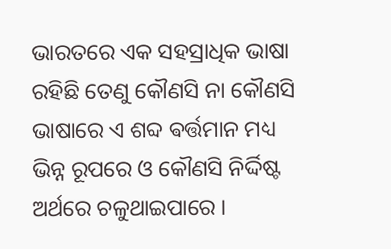ଭାରତରେ ଏକ ସହସ୍ରାଧିକ ଭାଷା ରହିଛି ତେଣୁ କୌଣସି ନା କୌଣସି ଭାଷାରେ ଏ ଶବ୍ଦ ଵର୍ତ୍ତମାନ ମଧ୍ୟ ଭିନ୍ନ ରୂପରେ ଓ କୌଣସି ନିର୍ଦ୍ଦିଷ୍ଟ ଅର୍ଥରେ ଚଳୁଥାଇପାରେ ।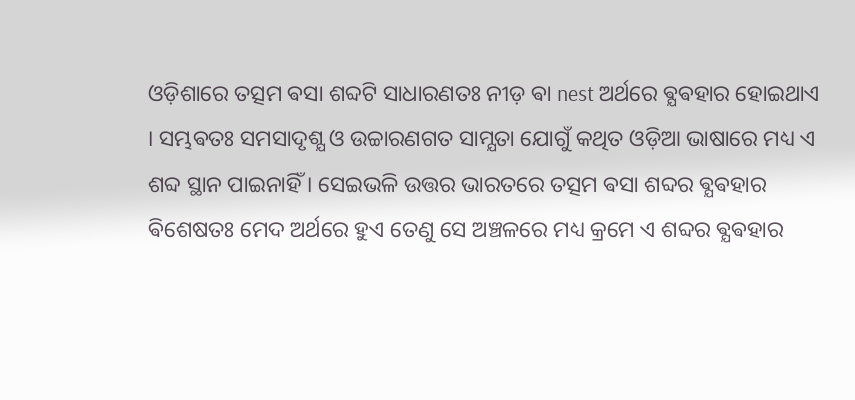ଓଡ଼ିଶାରେ ତତ୍ସମ ଵସା ଶବ୍ଦଟି ସାଧାରଣତଃ ନୀଡ଼ ଵା nest ଅର୍ଥରେ ଵ୍ଯଵହାର ହୋଇଥାଏ । ସମ୍ଭଵତଃ ସମସାଦୃଶ୍ଯ ଓ ଉଚ୍ଚାରଣଗତ ସାମ୍ଯତା ଯୋଗୁଁ କଥିତ ଓଡ଼ିଆ ଭାଷାରେ ମଧ୍ୟ ଏ ଶବ୍ଦ ସ୍ଥାନ ପାଇନାହିଁ । ସେଇଭଳି ଉତ୍ତର ଭାରତରେ ତତ୍ସମ ଵସା ଶବ୍ଦର ଵ୍ଯଵହାର ଵିଶେଷତଃ ମେଦ ଅର୍ଥରେ ହୁଏ ତେଣୁ ସେ ଅଞ୍ଚଳରେ ମଧ୍ୟ କ୍ରମେ ଏ ଶବ୍ଦର ଵ୍ଯଵହାର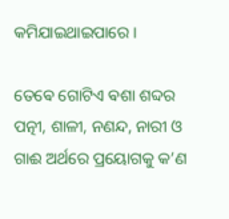କମିଯାଇଥାଇପାରେ ।

ତେଵେ ଗୋଟିଏ ଵଶା ଶବ୍ଦର ପତ୍ନୀ, ଶାଳୀ, ନଣନ୍ଦ, ନାରୀ ଓ ଗାଈ ଅର୍ଥରେ ପ୍ରୟୋଗକୁ କ’ଣ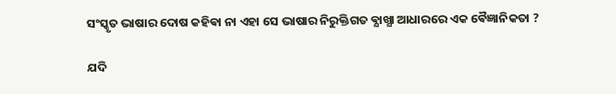ସଂସ୍କୃତ ଭାଷାର ଦୋଷ କହିଵା ନା ଏହା ସେ ଭାଷାର ନିରୁକ୍ତିଗତ ଵ୍ଯାଖ୍ଯା ଆଧାରରେ ଏକ ଵୈଜ୍ଞାନିକତା ?

ଯଦି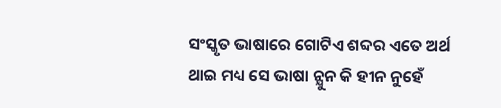ସଂସ୍କୃତ ଭାଷାରେ ଗୋଟିଏ ଶବ୍ଦର ଏତେ ଅର୍ଥ ଥାଇ ମଧ୍ୟ ସେ ଭାଷା ନ୍ଯୁନ କି ହୀନ ନୁହେଁ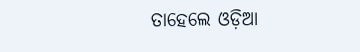ତାହେଲେ ଓଡ଼ିଆ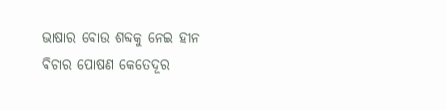ଭାଷାର ବୋଉ ଶବ୍ଦକୁ ନେଇ ହୀନ ଵିଚାର ପୋଷଣ କେତେଦୂର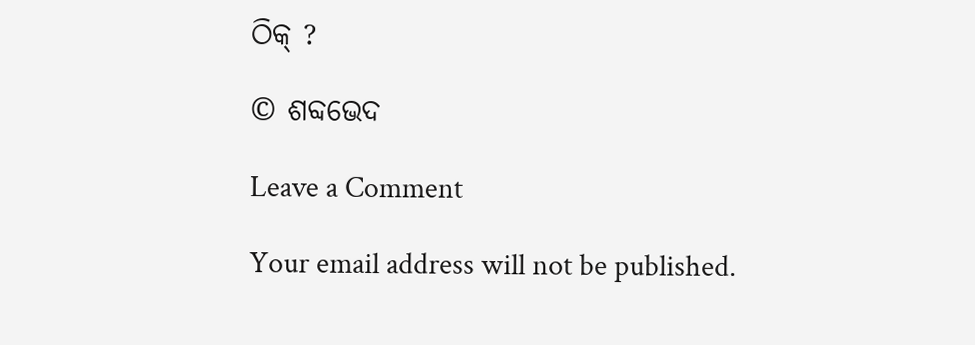ଠିକ୍ ?

© ଶବ୍ଦଭେଦ

Leave a Comment

Your email address will not be published.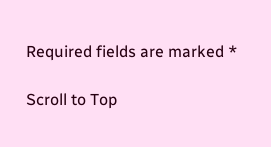Required fields are marked *

Scroll to Top